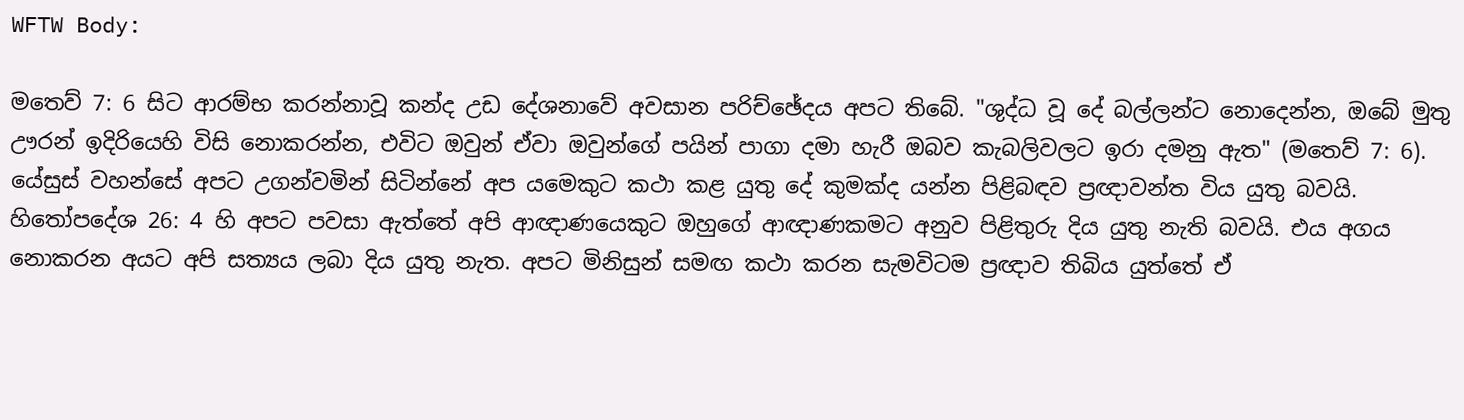WFTW Body:

මතෙව් 7: 6 සිට ආරම්භ කරන්නාවූ කන්ද උඩ දේශනාවේ අවසාන පරිච්ඡේදය අපට තිබේ. "ශුද්ධ වූ දේ බල්ලන්ට නොදෙන්න, ඔබේ මුතු ඌරන් ඉදිරියෙහි විසි නොකරන්න, එවිට ඔවුන් ඒවා ඔවුන්ගේ පයින් පාගා දමා හැරී ඔබව කැබලිවලට ඉරා දමනු ඇත" (මතෙව් 7: 6). යේසුස් වහන්සේ අපට උගන්වමින් සිටින්නේ අප යමෙකුට කථා කළ යුතු දේ කුමක්ද යන්න පිළිබඳව ප්‍රඥාවන්ත විය යුතු බවයි. හිතෝපදේශ 26: 4 හි අපට පවසා ඇත්තේ අපි ආඥාණයෙකුට ඔහුගේ ආඥාණකමට අනුව පිළිතුරු දිය යුතු නැති බවයි. එය අගය නොකරන අයට අපි සත්‍යය ලබා දිය යුතු නැත. අපට මිනිසුන් සමඟ කථා කරන සැමවිටම ප්‍රඥාව තිබිය යුත්තේ ඒ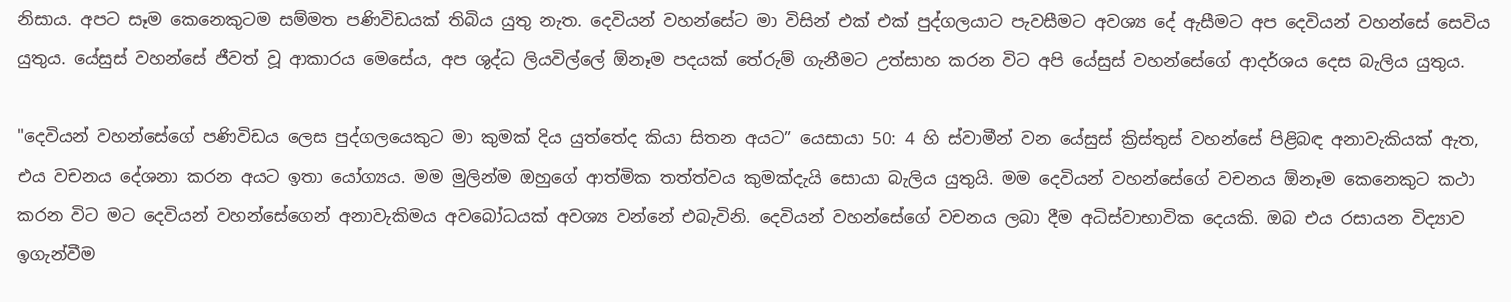නිසාය. අපට සෑම කෙනෙකුටම සම්මත පණිවිඩයක් තිබිය යුතු නැත. දෙවියන් වහන්සේට මා විසින් එක් එක් පුද්ගලයාට පැවසීමට අවශ්‍ය දේ ඇසීමට අප දෙවියන් වහන්සේ සෙවිය යුතුය. යේසුස් වහන්සේ ජීවත් වූ ආකාරය මෙසේය, අප ශුද්ධ ලියවිල්ලේ ඕනෑම පදයක් තේරුම් ගැනීමට උත්සාහ කරන විට අපි යේසුස් වහන්සේගේ ආදර්ශය දෙස බැලිය යුතුය.

"දෙවියන් වහන්සේගේ පණිවිඩය ලෙස පුද්ගලයෙකුට මා කුමක් දිය යුත්තේද කියා සිතන අයට” යෙසායා 50: 4 හි ස්වාමීන් වන යේසුස් ක්‍රිස්තුස් වහන්සේ පිළිබඳ අනාවැකියක් ඇත, එය වචනය දේශනා කරන අයට ඉතා යෝග්‍යය. මම මුලින්ම ඔහුගේ ආත්මික තත්ත්වය කුමක්දැයි සොයා බැලිය යුතුයි. මම දෙවියන් වහන්සේගේ වචනය ඕනෑම කෙනෙකුට කථා කරන විට මට දෙවියන් වහන්සේගෙන් අනාවැකිමය අවබෝධයක් අවශ්‍ය වන්නේ එබැවිනි. දෙවියන් වහන්සේගේ වචනය ලබා දීම අධිස්වාභාවික දෙයකි. ඔබ එය රසායන විද්‍යාව ඉගැන්වීම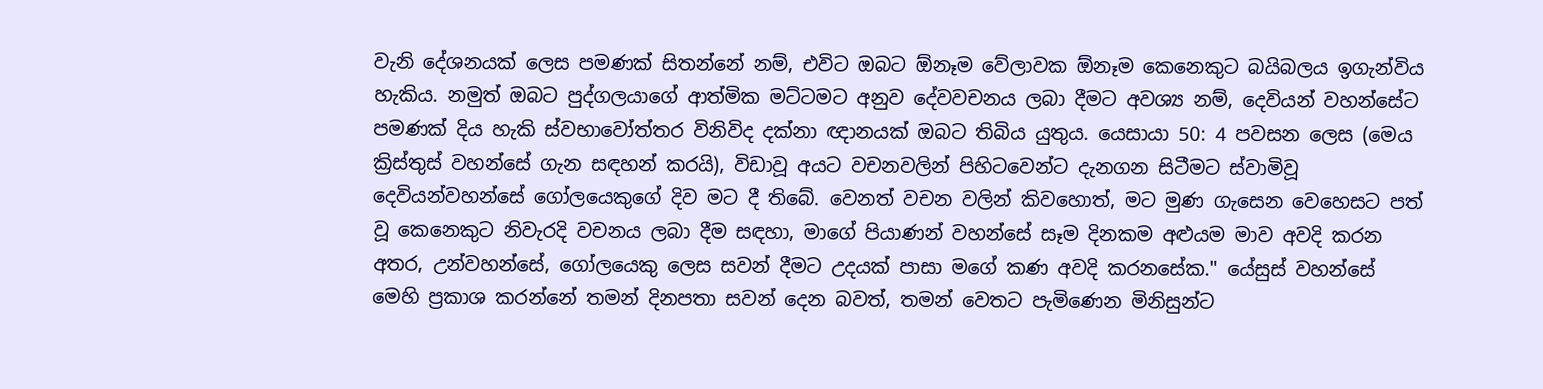වැනි දේශනයක් ලෙස පමණක් සිතන්නේ නම්, එවිට ඔබට ඕනෑම වේලාවක ඕනෑම කෙනෙකුට බයිබලය ඉගැන්විය හැකිය. නමුත් ඔබට පුද්ගලයාගේ ආත්මික මට්ටමට අනුව දේවවචනය ලබා දීමට අවශ්‍ය නම්, දෙවියන් වහන්සේට පමණක් දිය හැකි ස්වභාවෝත්තර විනිවිද දක්නා ඥානයක් ඔබට තිබිය යුතුය. යෙසායා 50: 4 පවසන ලෙස (මෙය ක්‍රිස්තුස් වහන්සේ ගැන සඳහන් කරයි), විඩාවූ අයට වචනවලින් පිහිටවෙන්ට දැනගන සිටීමට ස්වාමිවූ දෙවියන්වහන්සේ ගෝලයෙකුගේ දිව මට දී තිබේ. වෙනත් වචන වලින් කිවහොත්, මට මුණ ගැසෙන වෙහෙසට පත් වූ කෙනෙකුට නිවැරදි වචනය ලබා දීම සඳහා, මාගේ පියාණන් වහන්සේ සෑම දිනකම අළුයම මාව අවදි කරන අතර, උන්වහන්සේ, ගෝලයෙකු ලෙස සවන් දීමට උදයක් පාසා මගේ කණ අවදි කරනසේක." යේසුස් වහන්සේ මෙහි ප්‍රකාශ කරන්නේ තමන් දිනපතා සවන් දෙන බවත්, තමන් වෙතට පැමිණෙන මිනිසුන්ට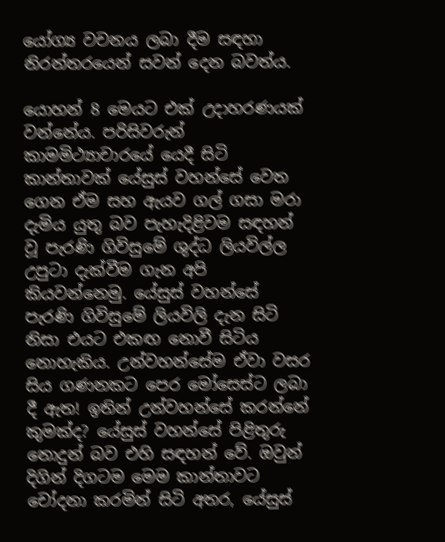යෝග්‍ය වචනය ලබා දීම සඳහා නිරන්තරයෙන් සවන් දෙන බවත්ය.

යොහන් 8 මෙයට එක් උදාහරණයක් වන්නේය. පරිසිවරුන් කාමමිථ්‍යාචාරයේ යෙදී සිටි කාන්තාවක් යේසුස් වහන්සේ වෙත ගෙන ඒම සහ ඇයව ගල් ගසා මරා දැමිය යුතු බව පැහැදිළිවම සඳහන් වූ පැරණි ගිවිසුමේ ශුද්ධ ලියවිල්ල උපුටා දැක්වීම ගැන අපි කියවන්නෙමු. යේසුස් වහන්සේ පැරණි ගිවිසුමේ ලියවිලි දැන සිටි නිසා එයට එකඟ නොවී සිටිය නොහැකිය. උන්වහන්සේම ඒවා වසර සිය ගණනකට පෙර මෝසෙස්ට ලබා දී ඇත! ඉතින් උන්වහන්සේ කරන්නේ කුමක්ද? යේසුස් වහන්සේ පිළිතුරු නොදුන් බව එහි සඳහන් වේ. ඔවුන් දිගින් දිගටම මෙම කාන්තාවට චෝදනා කරමින් සිටි අතර, යේසුස්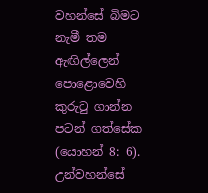වහන්සේ බිමට නැමී තම ඇඟිල්ලෙන් පොළොවෙහි කුරුටු ගාන්න පටන් ගත්සේක (යොහන් 8: 6). උන්වහන්සේ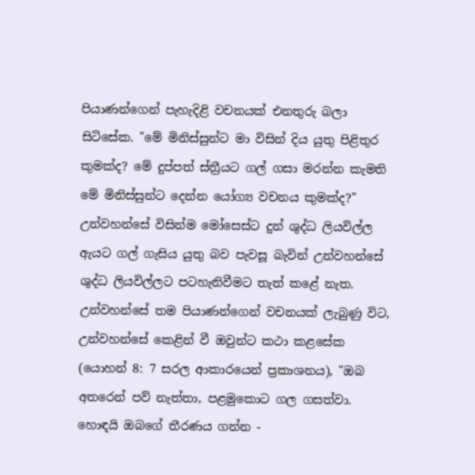පියාණන්ගෙන් පැහැදිළි වචනයක් එනතුරු බලා සිටිසේක. "මේ මිනිස්සුන්ට මා විසින් දිය යුතු පිළිතුර කුමක්ද? මේ දුප්පත් ස්ත්‍රීයට ගල් ගසා මරන්න කැමති මේ මිනිස්සුන්ට දෙන්න යෝග්‍ය වචනය කුමක්ද?" උන්වහන්සේ විසින්ම මෝසෙස්ට දුන් ශුද්ධ ලියවිල්ල ඇයට ගල් ගැසිය යුතු බව පැවසූ බැවින් උන්වහන්සේ ශුද්ධ ලියවිල්ලට පටහැනිවීමට තැත් කළේ නැත. උන්වහන්සේ තම පියාණන්ගෙන් වචනයක් ලැබුණු විට, උන්වහන්සේ කෙළින් වී ඔවුන්ට කථා කළසේක (යොහන් 8: 7 සරල ආකාරයෙන් ප්‍රකාශනය), "ඔබ අතරෙන් පව් නැත්තා, පළමුකොට ගල ගසත්වා. හොඳයි ඔබගේ තීරණය ගන්න -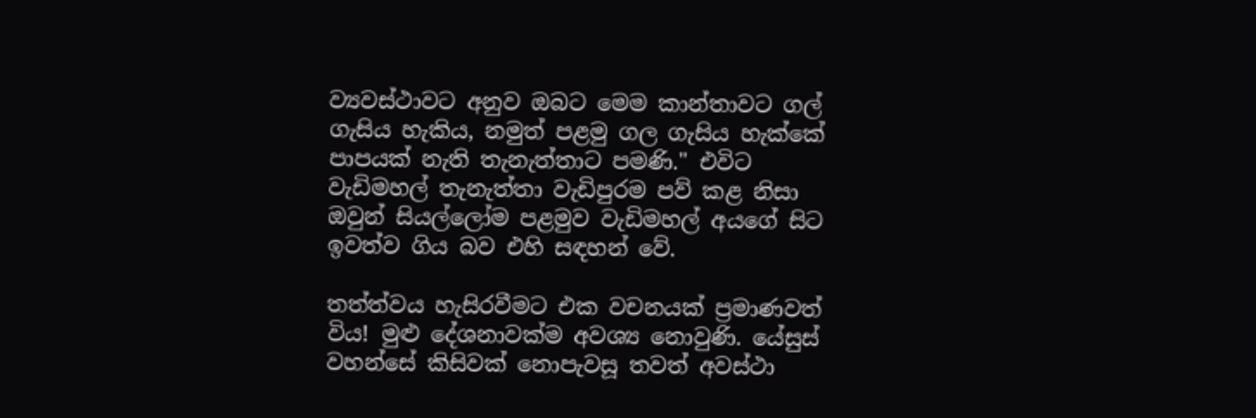ව්‍යවස්ථාවට අනුව ඔබට මෙම කාන්තාවට ගල් ගැසිය හැකිය, නමුත් පළමු ගල ගැසිය හැක්කේ පාපයක් නැති තැනැත්තාට පමණි." එවිට වැඩිමහල් තැනැත්තා වැඩිපුරම පව් කළ නිසා ඔවුන් සියල්ලෝම පළමුව වැඩිමහල් අයගේ සිට ඉවත්ව ගිය බව එහි සඳහන් වේ.

තත්ත්වය හැසිරවීමට එක වචනයක් ප්‍රමාණවත් විය! මුළු දේශනාවක්ම අවශ්‍ය නොවුණි. යේසුස් වහන්සේ කිසිවක් නොපැවසූ තවත් අවස්ථා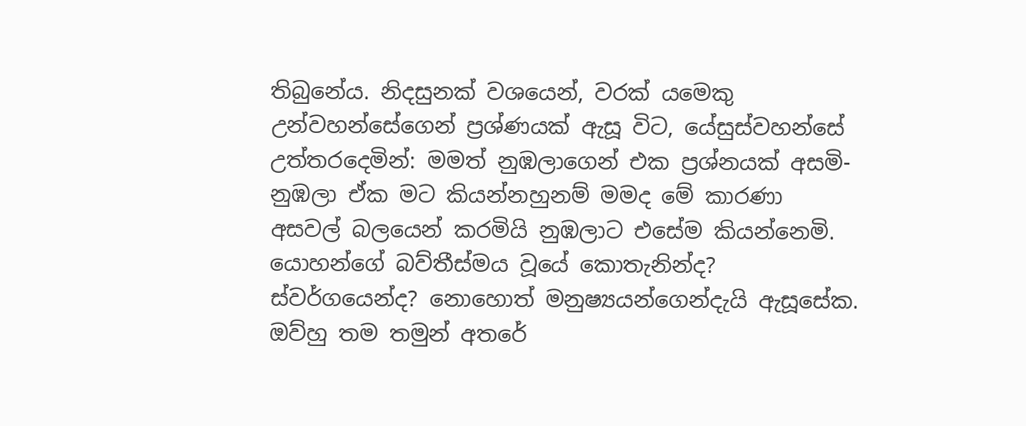තිබුනේය. නිදසුනක් වශයෙන්, වරක් යමෙකු උන්වහන්සේගෙන් ප්‍රශ්ණයක් ඇසූ විට, යේසුස්වහන්සේ උත්තරදෙමින්: මමත් නුඹලාගෙන් එක ප්‍රශ්නයක් අසමි-නුඹලා ඒක මට කියන්නහුනම් මමද මේ කාරණා අසවල් බලයෙන් කරමියි නුඹලාට එසේම කියන්නෙමි. යොහන්ගේ බව්තීස්මය වූයේ කොතැනින්ද? ස්වර්ගයෙන්ද? නොහොත් මනුෂ්‍යයන්ගෙන්දැයි ඇසූසේක. ඔව්හු තම තමුන් අතරේ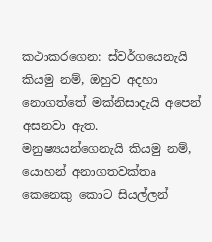කථාකරගෙන: ස්වර්ගයෙනැයි කියමු නම්, ඔහුව අදහා නොගත්තේ මක්නිසාදැයි අපෙන් අසනවා ඇත. මනුෂ්‍යයන්ගෙනැයි කියමු නම්, යොහන් අනාගතවක්තෘ කෙනෙකු කොට සියල්ලන්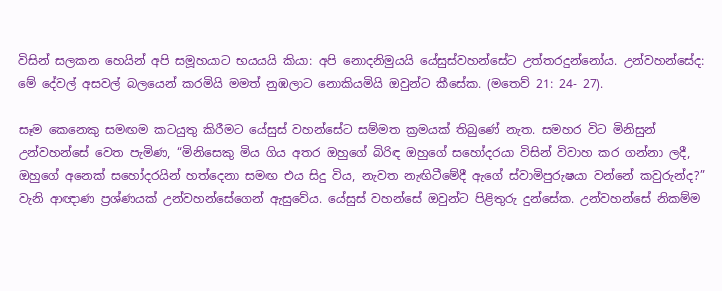විසින් සලකන හෙයින් අපි සමූහයාට භයයයි කියා: අපි නොදනිමුයයි යේසුස්වහන්සේට උත්තරදුන්නෝය. උන්වහන්සේද: මේ දේවල් අසවල් බලයෙන් කරමියි මමත් නුඹලාට නොකියමියි ඔවුන්ට කීසේක. (මතෙව් 21: 24- 27).

සෑම කෙනෙකු සමඟම කටයුතු කිරීමට යේසුස් වහන්සේට සම්මත ක්‍රමයක් තිබුණේ නැත. සමහර විට මිනිසුන් උන්වහන්සේ වෙත පැමිණ, “මිනිසෙකු මිය ගිය අතර ඔහුගේ බිරිඳ ඔහුගේ සහෝදරයා විසින් විවාහ කර ගන්නා ලදී, ඔහුගේ අනෙක් සහෝදරයින් හත්දෙනා සමඟ එය සිදු විය, නැවත නැඟිටීමේදී ඇගේ ස්වාමිපුරුෂයා වන්නේ කවුරුන්ද?” වැනි ආඥාණ ප්‍රශ්ණයක් උන්වහන්සේගෙන් ඇසුවේය. යේසුස් වහන්සේ ඔවුන්ට පිළිතුරු දුන්සේක. උන්වහන්සේ නිකම්ම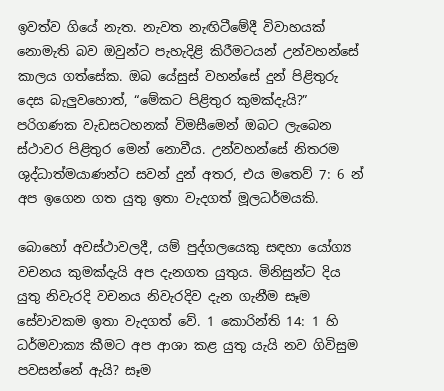ඉවත්ව ගියේ නැත. නැවත නැඟිටීමේදී විවාහයක් නොමැති බව ඔවුන්ට පැහැදිළි කිරීමටයන් උන්වහන්සේ කාලය ගත්සේක. ඔබ යේසුස් වහන්සේ දුන් පිළිතුරු දෙස බැලුවහොත්, “මේකට පිළිතුර කුමක්දැයි?” පරිගණක වැඩසටහනක් විමසීමෙන් ඔබට ලැබෙන ස්ථාවර පිළිතුර මෙන් නොවීය. උන්වහන්සේ නිතරම ශුද්ධාත්මයාණන්ට සවන් දුන් අතර, එය මතෙව් 7: 6 න් අප ඉගෙන ගත යුතු ඉතා වැදගත් මූලධර්මයකි.

බොහෝ අවස්ථාවලදී, යම් පුද්ගලයෙකු සඳහා යෝග්‍ය වචනය කුමක්දැයි අප දැනගත යුතුය. මිනිසුන්ට දිය යුතු නිවැරදි වචනය නිවැරදිව දැන ගැනීම සෑම සේවාවකම ඉතා වැදගත් වේ. 1 කොරින්ති 14: 1 හි ධර්මවාක්‍ය කීමට අප ආශා කළ යුතු යැයි නව ගිවිසුම පවසන්නේ ඇයි? සෑම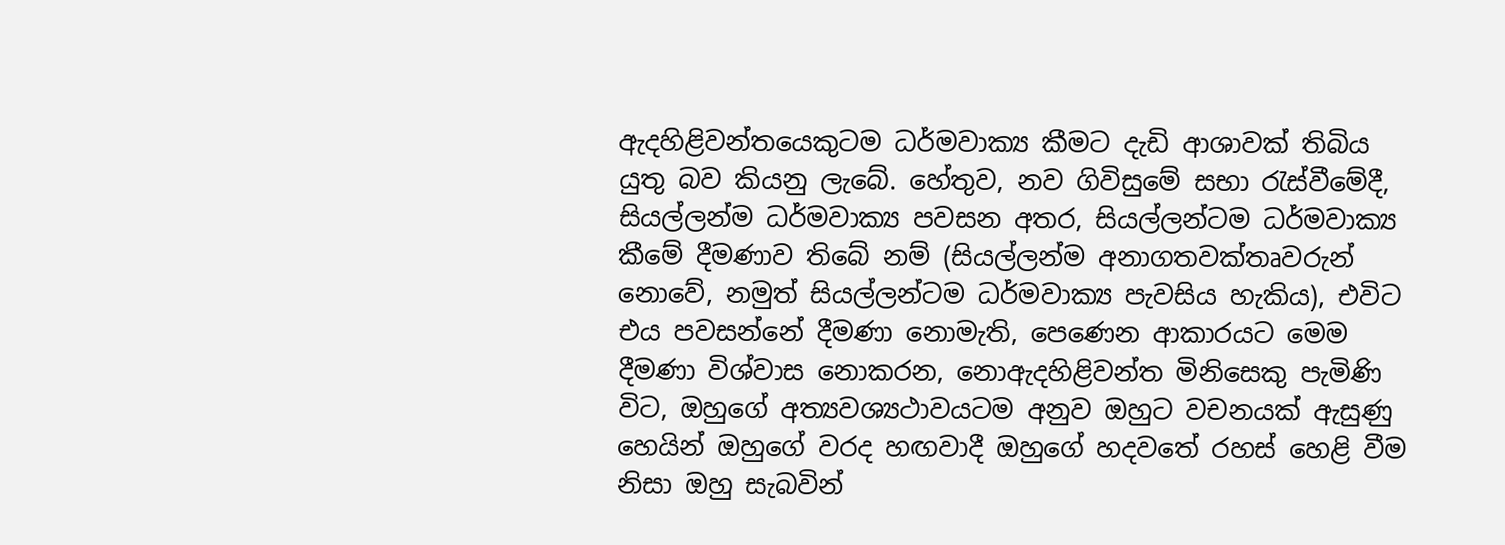ඇදහිළිවන්තයෙකුටම ධර්මවාක්‍ය කීමට දැඩි ආශාවක් තිබිය යුතු බව කියනු ලැබේ. හේතුව, නව ගිවිසුමේ සභා රැස්වීමේදී, සියල්ලන්ම ධර්මවාක්‍ය පවසන අතර, සියල්ලන්ටම ධර්මවාක්‍ය කීමේ දීමණාව තිබේ නම් (සියල්ලන්ම අනාගතවක්තෘවරුන් නොවේ, නමුත් සියල්ලන්ටම ධර්මවාක්‍ය පැවසිය හැකිය), එවිට එය පවසන්නේ දීමණා නොමැති, පෙණෙන ආකාරයට මෙම දීමණා විශ්වාස නොකරන, නොඇදහිළිවන්ත මිනිසෙකු පැමිණි විට, ඔහුගේ අත්‍යවශ්‍යථාවයටම අනුව ඔහුට වචනයක් ඇසුණු හෙයින් ඔහුගේ වරද හඟවාදී ඔහුගේ හදවතේ රහස් හෙළි වීම නිසා ඔහු සැබවින්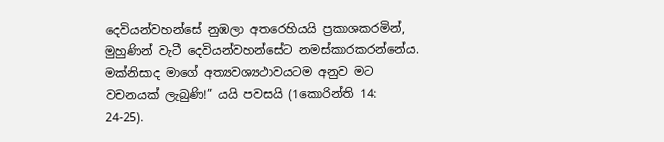දෙවියන්වහන්සේ නුඹලා අතරෙහියයි ප්‍රකාශකරමින්, මුහුණින් වැටී දෙවියන්වහන්සේට නමස්කාරකරන්නේය. මක්නිසාද මාගේ අත්‍යවශ්‍යථාවයටම අනුව මට වචනයක් ලැබුණි!” යයි පවසයි (1කොරින්ති 14: 24-25).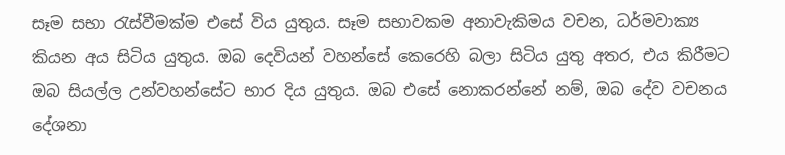සෑම සභා රැස්වීමක්ම එසේ විය යුතුය. සෑම සභාවකම අනාවැකිමය වචන, ධර්මවාක්‍ය කියන අය සිටිය යුතුය. ඔබ දෙවියන් වහන්සේ කෙරෙහි බලා සිටිය යුතු අතර, එය කිරීමට ඔබ සියල්ල උන්වහන්සේට භාර දිය යුතුය. ඔබ එසේ නොකරන්නේ නම්, ඔබ දේව වචනය දේශනා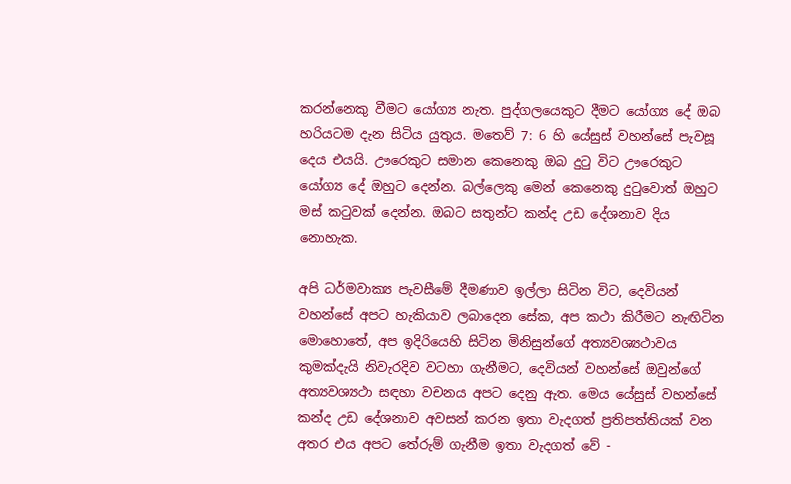කරන්නෙකු වීමට යෝග්‍ය නැත. පුද්ගලයෙකුට දීමට යෝග්‍ය දේ ඔබ හරියටම දැන සිටිය යුතුය. මතෙව් 7: 6 හි යේසුස් වහන්සේ පැවසූ දෙය එයයි. ඌරෙකුට සමාන කෙනෙකු ඔබ දුටු විට ඌරෙකුට යෝග්‍ය දේ ඔහුට දෙන්න. බල්ලෙකු මෙන් කෙනෙකු දුටුවොත් ඔහුට මස් කටුවක් දෙන්න. ඔබට සතුන්ට කන්ද උඩ දේශනාව දිය නොහැක.

අපි ධර්මවාක්‍ය පැවසීමේ දීමණාව ඉල්ලා සිටින විට, දෙවියන් වහන්සේ අපට හැකියාව ලබාදෙන සේක, අප කථා කිරීමට නැඟිටින මොහොතේ, අප ඉදිරියෙහි සිටින මිනිසුන්ගේ අත්‍යවශ්‍යථාවය කුමක්දැයි නිවැරදිව වටහා ගැනීමට, දෙවියන් වහන්සේ ඔවුන්ගේ අත්‍යවශ්‍යථා සඳහා වචනය අපට දෙනු ඇත. මෙය යේසුස් වහන්සේ කන්ද උඩ දේශනාව අවසන් කරන ඉතා වැදගත් ප්‍රතිපත්තියක් වන අතර එය අපට තේරුම් ගැනීම ඉතා වැදගත් වේ -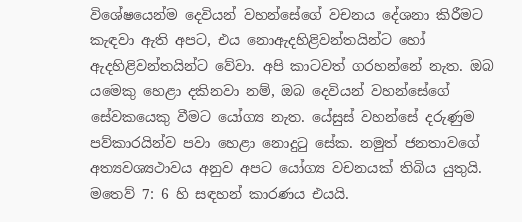විශේෂයෙන්ම දෙවියන් වහන්සේගේ වචනය දේශනා කිරීමට කැඳවා ඇති අපට, එය නොඇදහිළිවන්තයින්ට හෝ ඇදහිළිවන්තයින්ට වේවා. අපි කාටවත් ගරහන්නේ නැත. ඔබ යමෙකු හෙළා දකිනවා නම්, ඔබ දෙවියන් වහන්සේගේ සේවකයෙකු වීමට යෝග්‍ය නැත. යේසුස් වහන්සේ දරුණුම පව්කාරයින්ව පවා හෙළා නොදුටු සේක. නමුත් ජනතාවගේ අත්‍යවශ්‍යථාවය අනුව අපට යෝග්‍ය වචනයක් තිබිය යුතුයි. මතෙව් 7: 6 හි සඳහන් කාරණය එයයි.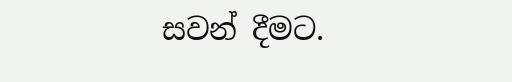සවන් දීමට.